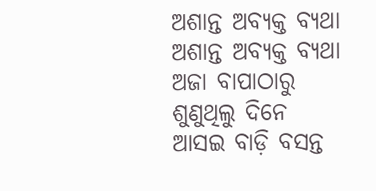ଅଶାନ୍ତ ଅବ୍ୟକ୍ତ ବ୍ୟଥା
ଅଶାନ୍ତ ଅବ୍ୟକ୍ତ ବ୍ୟଥା
ଅଜା ବାପାଠାରୁ
ଶୁଣୁଥିଲୁ ଦିନେ
ଆସଇ ବାଡ଼ି ବସନ୍ତ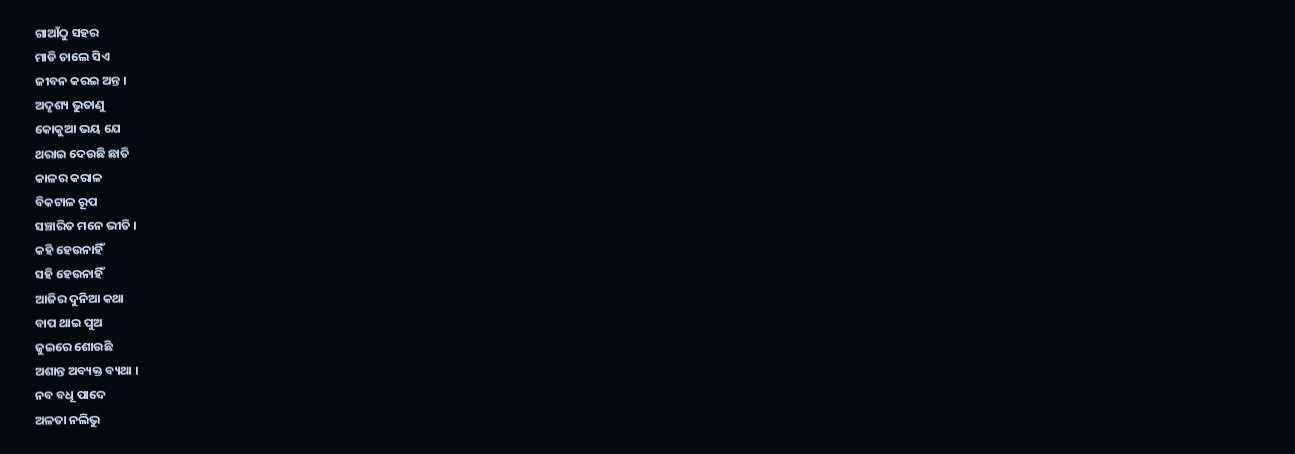ଗାଆଁଠୁ ସହର
ମାଡି ଚାଲେ ସିଏ
ଜୀବନ କରଇ ଅନ୍ତ ।
ଅଦୃଶ୍ୟ ଭୁତାଣୁ
କୋକୁଆ ଭୟ ଯେ
ଥରାଇ ଦେଉଛି ଛାତି
କାଳର କରାଳ
ବିକଟାଳ ରୂପ
ସଞ୍ଚାରିତ ମନେ ଭୀତି ।
କହି ହେଉନାହିଁ
ସହି ହେଉନାହିଁ
ଆଜିର ଦୁନିଆ କଥା
ବାପ ଥାଇ ପୁଅ
ଜୁଇରେ ଶୋଉଛି
ଅଶାନ୍ତ ଅବ୍ୟକ୍ତ ବ୍ୟଥା ।
ନବ ବଧୂ ପାଦେ
ଅଳତା ନଲିଭୁ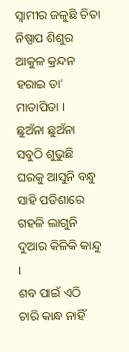ସ୍ବାମୀର ଜଳୁଛି ଚିତା
ନିଷ୍ପାପ ଶିଶୁର
ଆକୁଳ କ୍ରନ୍ଦନ
ହରାଇ ତା' ମାତାପିତା ।
ଛୁଅଁନା ଛୁଅଁନା
ସବୁଠି ଶୁଭୁଛି
ଘରକୁ ଆସୁନି ବନ୍ଧୁ
ସାହି ପଡିଶାରେ
ଗହଳି ଲାଗୁନି
ଦୁଆର କିଳିକି କାନ୍ଦୁ ।
ଶବ ପାଇଁ ଏଠି
ଚାରି କାନ୍ଧ ନାହିଁ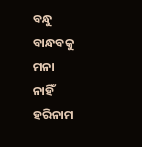ବନ୍ଧୁ ବାନ୍ଧବକୁ ମନା
ନାହିଁ ହରିନାମ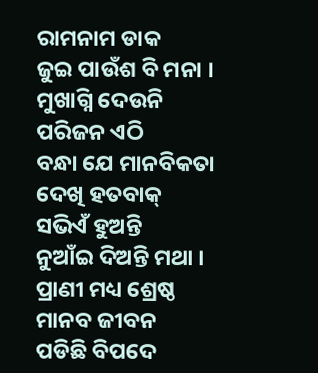ରାମନାମ ଡାକ
ଜୁଇ ପାଉଁଶ ବି ମନା ।
ମୁଖାଗ୍ନି ଦେଉନି
ପରିଜନ ଏଠି
ବନ୍ଧା ଯେ ମାନବିକତା
ଦେଖି ହତବାକ୍
ସଭିଏଁ ହୁଅନ୍ତି
ନୁଆଁଇ ଦିଅନ୍ତି ମଥା ।
ପ୍ରାଣୀ ମଧ୍ୟ ଶ୍ରେଷ୍ଠ
ମାନବ ଜୀବନ
ପଡିଛି ବିପଦେ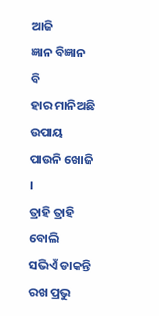ଆଜି
ଜ୍ଞାନ ବିଜ୍ଞାନ ବି
ହାର ମାନିଅଛି
ଉପାୟ ପାଉନି ଖୋଜି ।
ତ୍ରାହି ତ୍ରାହି ବୋଲି
ସଭିଏଁ ଡାକନ୍ତି
ରଖ ପ୍ରଭୁ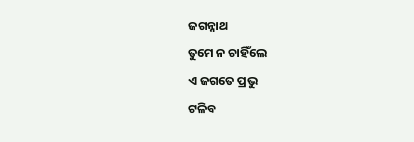ଜଗନ୍ନାଥ
ତୁମେ ନ ଚାହିଁଲେ
ଏ ଜଗତେ ପ୍ରଭୁ
ଟଳିବ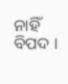ନାହିଁ ବିପଦ ।